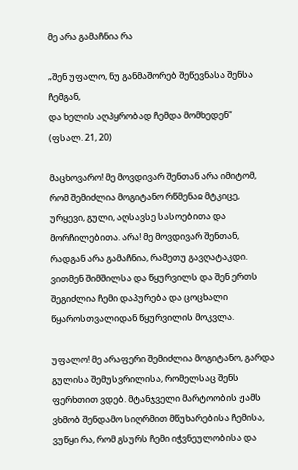მე არა გამაჩნია რა

„შენ უფალო, ნუ განმაშორებ შეწევნასა შენსა ჩემგან,
და ხელის აღპყრობად ჩემდა მომხედენ“
(ფსალ. 21, 20)

მაცხოვარო! მე მოვდივარ შენთან არა იმიტომ, რომ შემიძლია მოგიტანო რწმენაჲ მტკიცე, ურყევი, გული, აღსავსე სასოებითა და მორჩილებითა. არა! მე მოვდივარ შენთან, რადგან არა გამაჩნია, რამეთუ გავღატაკდი. ვითმენ შიმშილსა და წყურვილს და შენ ერთს შეგიძლია ჩემი დაპურება და ცოცხალი წყაროსთვალიდან წყურვილის მოკვლა.

უფალო! მე არაფერი შემიძლია მოგიტანო, გარდა გულისა შემუსვრილისა, რომელსაც შენს ფერხთით ვდებ. მტანჯველი მარტოობის ჟამს ვხმობ შენდამო სიღრმით მწუხარებისა ჩემისა, ვუწყი რა, რომ გსურს ჩემი იჭვნეულობისა და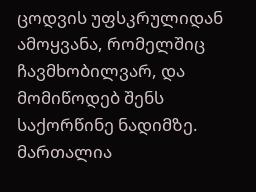ცოდვის უფსკრულიდან ამოყვანა, რომელშიც ჩავმხობილვარ, და მომიწოდებ შენს საქორწინე ნადიმზე. მართალია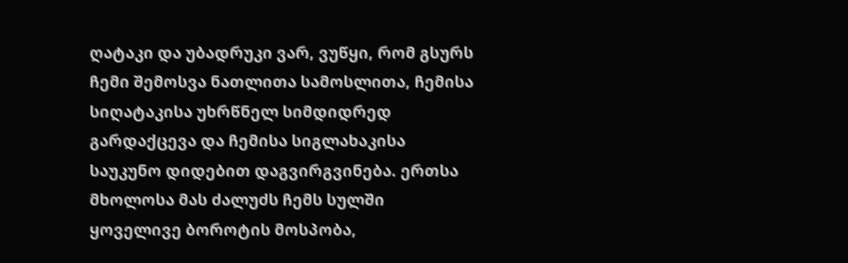ღატაკი და უბადრუკი ვარ, ვუწყი, რომ გსურს ჩემი შემოსვა ნათლითა სამოსლითა, ჩემისა სიღატაკისა უხრწნელ სიმდიდრედ გარდაქცევა და ჩემისა სიგლახაკისა საუკუნო დიდებით დაგვირგვინება. ერთსა მხოლოსა მას ძალუძს ჩემს სულში ყოველივე ბოროტის მოსპობა,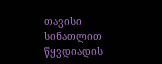თავისი სინათლით წყვდიადის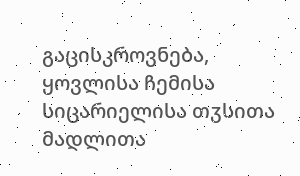გაცისკროვნება, ყოვლისა ჩემისა სიცარიელისა თჳსითა მადლითა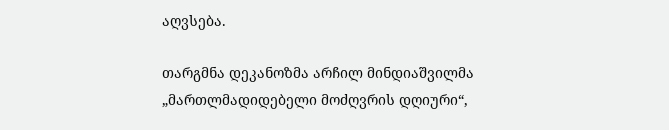აღვსება.

თარგმნა დეკანოზმა არჩილ მინდიაშვილმა
„მართლმადიდებელი მოძღვრის დღიური“,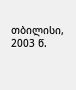თბილისი, 2003 წ.